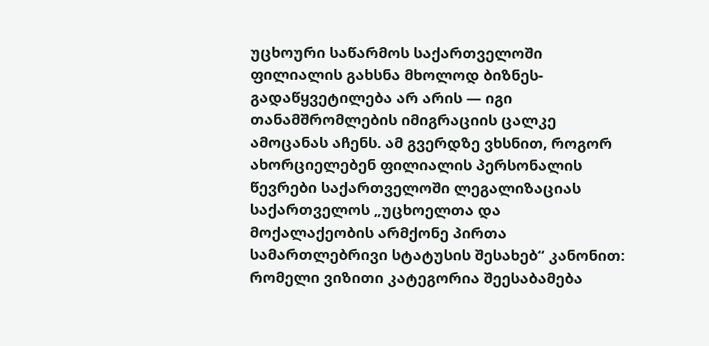უცხოური საწარმოს საქართველოში ფილიალის გახსნა მხოლოდ ბიზნეს-გადაწყვეტილება არ არის — იგი თანამშრომლების იმიგრაციის ცალკე ამოცანას აჩენს. ამ გვერდზე ვხსნით, როგორ ახორციელებენ ფილიალის პერსონალის წევრები საქართველოში ლეგალიზაციას საქართველოს „უცხოელთა და მოქალაქეობის არმქონე პირთა სამართლებრივი სტატუსის შესახებ“ კანონით: რომელი ვიზითი კატეგორია შეესაბამება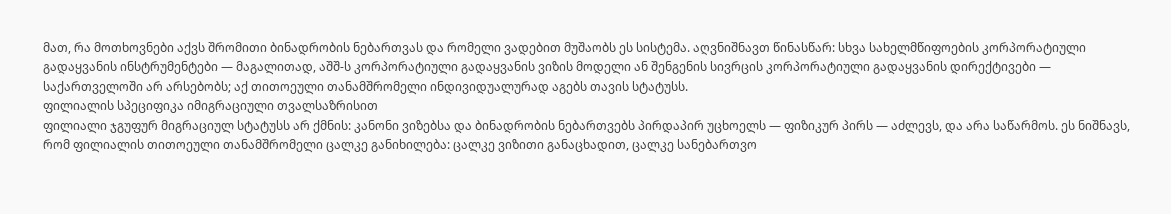მათ, რა მოთხოვნები აქვს შრომითი ბინადრობის ნებართვას და რომელი ვადებით მუშაობს ეს სისტემა. აღვნიშნავთ წინასწარ: სხვა სახელმწიფოების კორპორატიული გადაყვანის ინსტრუმენტები — მაგალითად, აშშ-ს კორპორატიული გადაყვანის ვიზის მოდელი ან შენგენის სივრცის კორპორატიული გადაყვანის დირექტივები — საქართველოში არ არსებობს; აქ თითოეული თანამშრომელი ინდივიდუალურად აგებს თავის სტატუსს.
ფილიალის სპეციფიკა იმიგრაციული თვალსაზრისით
ფილიალი ჯგუფურ მიგრაციულ სტატუსს არ ქმნის: კანონი ვიზებსა და ბინადრობის ნებართვებს პირდაპირ უცხოელს — ფიზიკურ პირს — აძლევს, და არა საწარმოს. ეს ნიშნავს, რომ ფილიალის თითოეული თანამშრომელი ცალკე განიხილება: ცალკე ვიზითი განაცხადით, ცალკე სანებართვო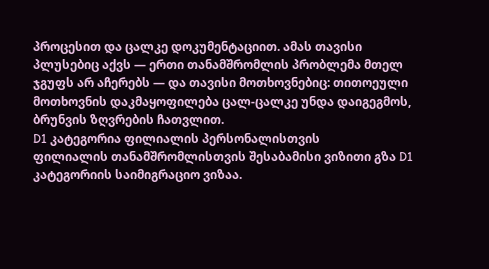პროცესით და ცალკე დოკუმენტაციით. ამას თავისი პლუსებიც აქვს — ერთი თანამშრომლის პრობლემა მთელ ჯგუფს არ აჩერებს — და თავისი მოთხოვნებიც: თითოეული მოთხოვნის დაკმაყოფილება ცალ-ცალკე უნდა დაიგეგმოს, ბრუნვის ზღვრების ჩათვლით.
D1 კატეგორია ფილიალის პერსონალისთვის
ფილიალის თანამშრომლისთვის შესაბამისი ვიზითი გზა D1 კატეგორიის საიმიგრაციო ვიზაა.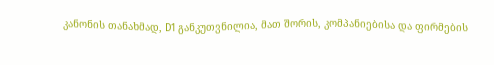კანონის თანახმად, D1 განკუთვნილია, მათ შორის, კომპანიებისა და ფირმების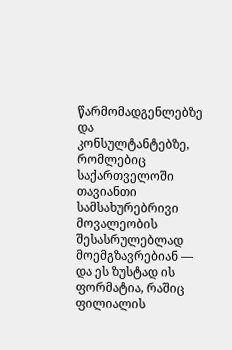წარმომადგენლებზე და კონსულტანტებზე, რომლებიც საქართველოში თავიანთი სამსახურებრივი მოვალეობის შესასრულებლად მოემგზავრებიან — და ეს ზუსტად ის ფორმატია, რაშიც ფილიალის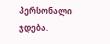პერსონალი ჯდება.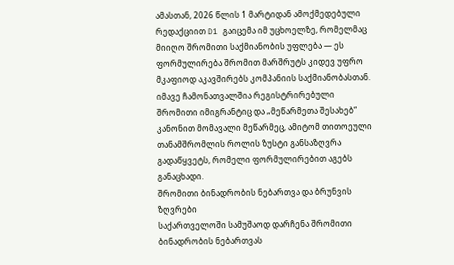ამასთან, 2026 წლის 1 მარტიდან ამოქმედებული რედაქციით D1 გაიცემა იმ უცხოელზე, რომელმაც მიიღო შრომითი საქმიანობის უფლება — ეს ფორმულირება შრომით მარშრუტს კიდევ უფრო მკაფიოდ აკავშირებს კომპანიის საქმიანობასთან. იმავე ჩამონათვალშია რეგისტრირებული შრომითი იმიგრანტიც და „მეწარმეთა შესახებ“ კანონით მომავალი მეწარმეც, ამიტომ თითოეული თანამშრომლის როლის ზუსტი განსაზღვრა გადაწყვეტს, რომელი ფორმულირებით აგებს განაცხადი.
შრომითი ბინადრობის ნებართვა და ბრუნვის ზღვრები
საქართველოში სამუშაოდ დარჩენა შრომითი ბინადრობის ნებართვას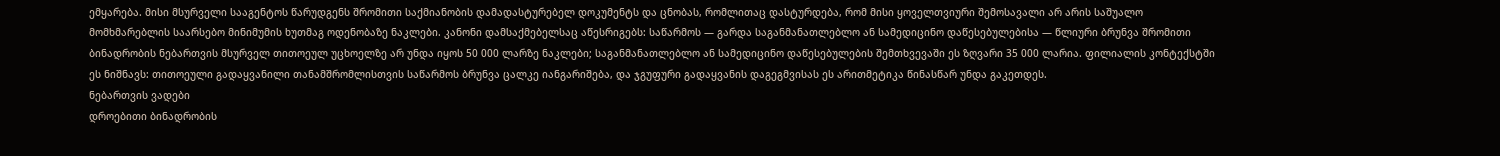ემყარება. მისი მსურველი სააგენტოს წარუდგენს შრომითი საქმიანობის დამადასტურებელ დოკუმენტს და ცნობას, რომლითაც დასტურდება, რომ მისი ყოველთვიური შემოსავალი არ არის საშუალო მომხმარებლის საარსებო მინიმუმის ხუთმაგ ოდენობაზე ნაკლები. კანონი დამსაქმებელსაც აწესრიგებს: საწარმოს — გარდა საგანმანათლებლო ან სამედიცინო დაწესებულებისა — წლიური ბრუნვა შრომითი ბინადრობის ნებართვის მსურველ თითოეულ უცხოელზე არ უნდა იყოს 50 000 ლარზე ნაკლები; საგანმანათლებლო ან სამედიცინო დაწესებულების შემთხვევაში ეს ზღვარი 35 000 ლარია. ფილიალის კონტექსტში ეს ნიშნავს: თითოეული გადაყვანილი თანამშრომლისთვის საწარმოს ბრუნვა ცალკე იანგარიშება, და ჯგუფური გადაყვანის დაგეგმვისას ეს არითმეტიკა წინასწარ უნდა გაკეთდეს.
ნებართვის ვადები
დროებითი ბინადრობის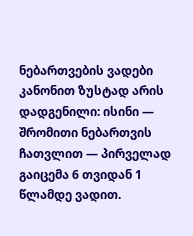ნებართვების ვადები კანონით ზუსტად არის დადგენილი: ისინი — შრომითი ნებართვის ჩათვლით — პირველად გაიცემა 6 თვიდან 1 წლამდე ვადით.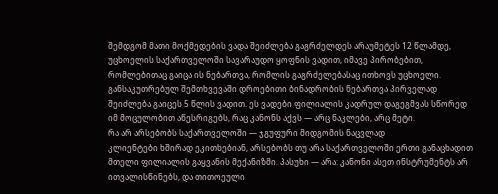შემდგომ მათი მოქმედების ვადა შეიძლება გაგრძელდეს არაუმეტეს 12 წლამდე, უცხოელის საქართველოში სავარაუდო ყოფნის ვადით, იმავე პირობებით, რომლებითაც გაიცა ის ნებართვა, რომლის გაგრძელებასაც ითხოვს უცხოელი. განსაკუთრებულ შემთხვევაში დროებითი ბინადრობის ნებართვა პირველად შეიძლება გაიცეს 5 წლის ვადით. ეს ვადები ფილიალის კადრულ დაგეგმვას სწორედ იმ მოცულობით აწესრიგებს, რაც კანონს აქვს — არც ნაკლები, არც მეტი.
რა არ არსებობს საქართველოში — ჯგუფური მიდგომის ნაცვლად
კლიენტები ხშირად ეკითხებიან, არსებობს თუ არა საქართველოში ერთი განაცხადით მთელი ფილიალის გაყვანის მექანიზმი. პასუხი — არა: კანონი ასეთ ინსტრუმენტს არ ითვალისწინებს, და თითოეული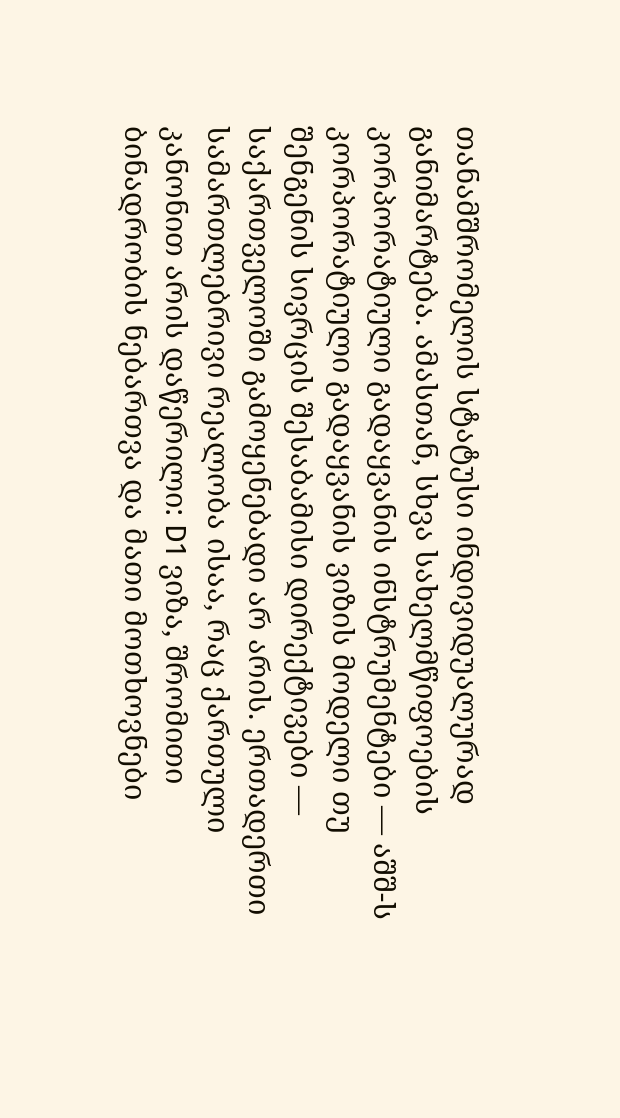თანამშრომელის სტატუსი ინდივიდუალურად განიმარტება. ამასთან, სხვა სახელმწიფოების კორპორატიული გადაყვანის ინსტრუმენტები — აშშ-ს კორპორატიული გადაყვანის ვიზის მოდელი თუ შენგენის სივრცის შესაბამისი დირექტივები — საქართველოში გამოყენებადი არ არის. ერთადერთი სამართლებრივი რეალობა ისაა, რაც ქართული კანონით არის დაწერილი: D1 ვიზა, შრომითი ბინადრობის ნებართვა და მათი მოთხოვნები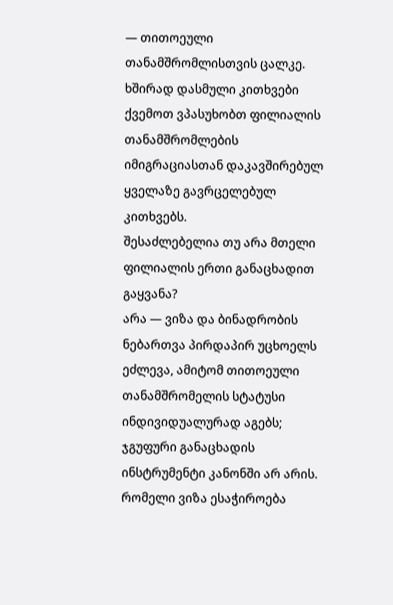— თითოეული თანამშრომლისთვის ცალკე.
ხშირად დასმული კითხვები
ქვემოთ ვპასუხობთ ფილიალის თანამშრომლების იმიგრაციასთან დაკავშირებულ ყველაზე გავრცელებულ კითხვებს.
შესაძლებელია თუ არა მთელი ფილიალის ერთი განაცხადით გაყვანა?
არა — ვიზა და ბინადრობის ნებართვა პირდაპირ უცხოელს ეძლევა, ამიტომ თითოეული თანამშრომელის სტატუსი ინდივიდუალურად აგებს; ჯგუფური განაცხადის ინსტრუმენტი კანონში არ არის.
რომელი ვიზა ესაჭიროება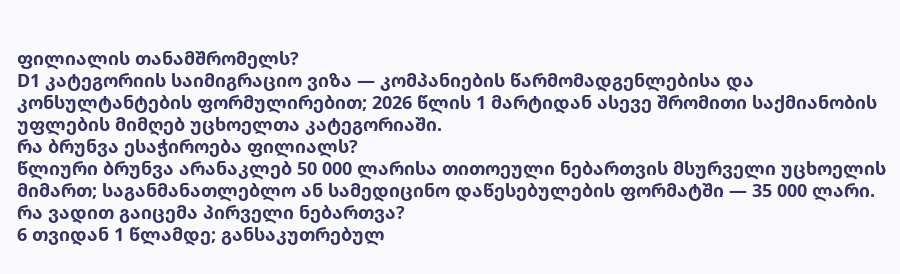ფილიალის თანამშრომელს?
D1 კატეგორიის საიმიგრაციო ვიზა — კომპანიების წარმომადგენლებისა და კონსულტანტების ფორმულირებით; 2026 წლის 1 მარტიდან ასევე შრომითი საქმიანობის უფლების მიმღებ უცხოელთა კატეგორიაში.
რა ბრუნვა ესაჭიროება ფილიალს?
წლიური ბრუნვა არანაკლებ 50 000 ლარისა თითოეული ნებართვის მსურველი უცხოელის მიმართ; საგანმანათლებლო ან სამედიცინო დაწესებულების ფორმატში — 35 000 ლარი.
რა ვადით გაიცემა პირველი ნებართვა?
6 თვიდან 1 წლამდე; განსაკუთრებულ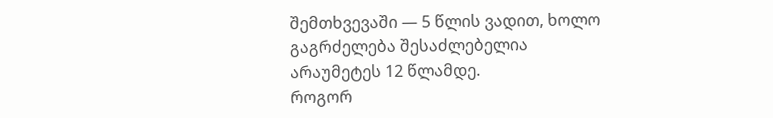შემთხვევაში — 5 წლის ვადით, ხოლო გაგრძელება შესაძლებელია არაუმეტეს 12 წლამდე.
როგორ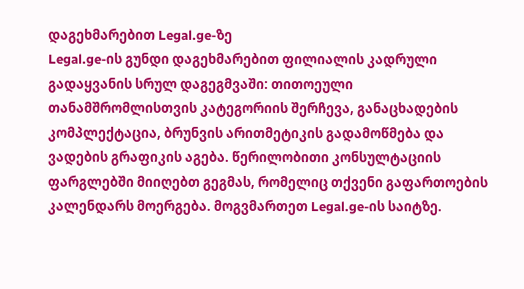დაგეხმარებით Legal.ge-ზე
Legal.ge-ის გუნდი დაგეხმარებით ფილიალის კადრული გადაყვანის სრულ დაგეგმვაში: თითოეული თანამშრომლისთვის კატეგორიის შერჩევა, განაცხადების კომპლექტაცია, ბრუნვის არითმეტიკის გადამოწმება და ვადების გრაფიკის აგება. წერილობითი კონსულტაციის ფარგლებში მიიღებთ გეგმას, რომელიც თქვენი გაფართოების კალენდარს მოერგება. მოგვმართეთ Legal.ge-ის საიტზე.